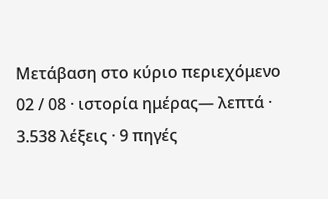Μετάβαση στο κύριο περιεχόμενο
02 / 08 · ιστορία ημέρας— λεπτά · 3.538 λέξεις · 9 πηγές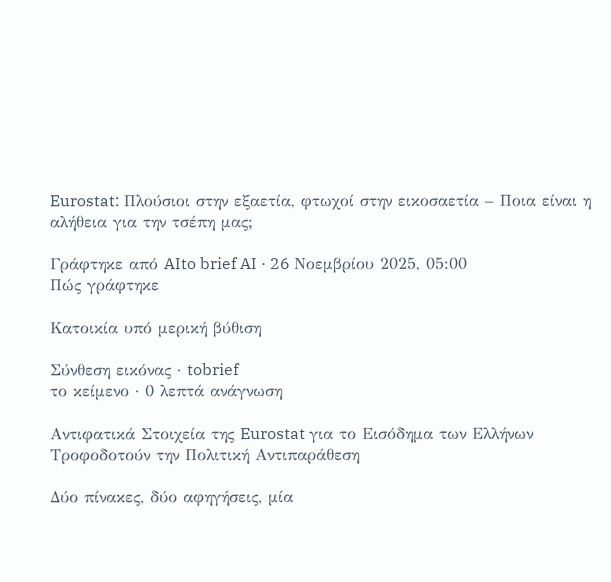Eurostat: Πλούσιοι στην εξαετία, φτωχοί στην εικοσαετία – Ποια είναι η αλήθεια για την τσέπη μας;

Γράφτηκε από AIto brief AI · 26 Νοεμβρίου 2025, 05:00
Πώς γράφτηκε

Κατοικία υπό μερική βύθιση

Σύνθεση εικόνας · tobrief
το κείμενο · 0 λεπτά ανάγνωση

Αντιφατικά Στοιχεία της Eurostat για το Εισόδημα των Ελλήνων Τροφοδοτούν την Πολιτική Αντιπαράθεση

Δύο πίνακες, δύο αφηγήσεις, μία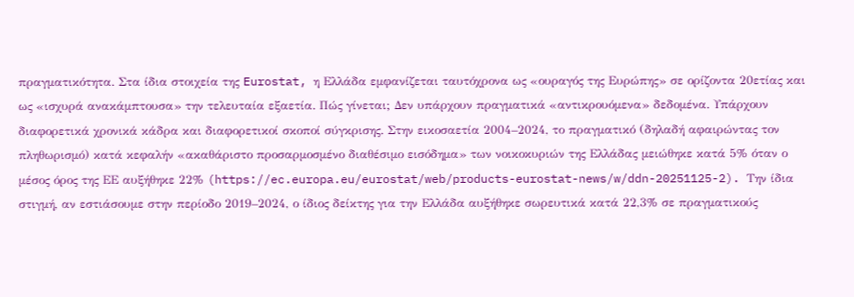πραγματικότητα. Στα ίδια στοιχεία της Eurostat, η Ελλάδα εμφανίζεται ταυτόχρονα ως «ουραγός της Ευρώπης» σε ορίζοντα 20ετίας και ως «ισχυρά ανακάμπτουσα» την τελευταία εξαετία. Πώς γίνεται; Δεν υπάρχουν πραγματικά «αντικρουόμενα» δεδομένα. Υπάρχουν διαφορετικά χρονικά κάδρα και διαφορετικοί σκοποί σύγκρισης. Στην εικοσαετία 2004–2024, το πραγματικό (δηλαδή αφαιρώντας τον πληθωρισμό) κατά κεφαλήν «ακαθάριστο προσαρμοσμένο διαθέσιμο εισόδημα» των νοικοκυριών της Ελλάδας μειώθηκε κατά 5% όταν ο μέσος όρος της ΕΕ αυξήθηκε 22% (https://ec.europa.eu/eurostat/web/products-eurostat-news/w/ddn-20251125-2). Την ίδια στιγμή, αν εστιάσουμε στην περίοδο 2019–2024, ο ίδιος δείκτης για την Ελλάδα αυξήθηκε σωρευτικά κατά 22,3% σε πραγματικούς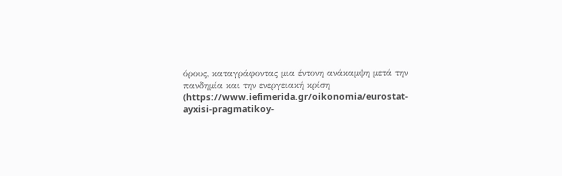όρους, καταγράφοντας μια έντονη ανάκαμψη μετά την πανδημία και την ενεργειακή κρίση (https://www.iefimerida.gr/oikonomia/eurostat-ayxisi-pragmatikoy-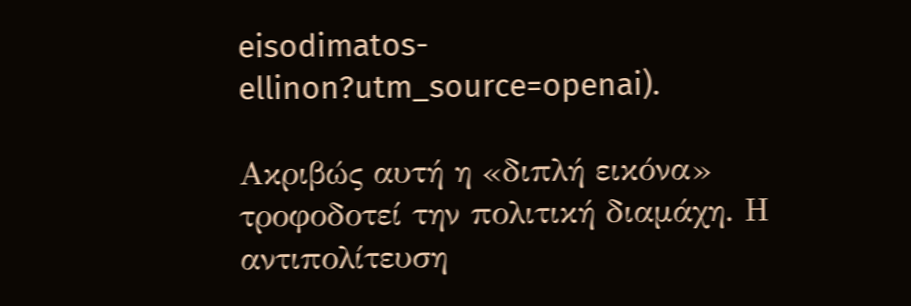eisodimatos-ellinon?utm_source=openai).

Ακριβώς αυτή η «διπλή εικόνα» τροφοδοτεί την πολιτική διαμάχη. Η αντιπολίτευση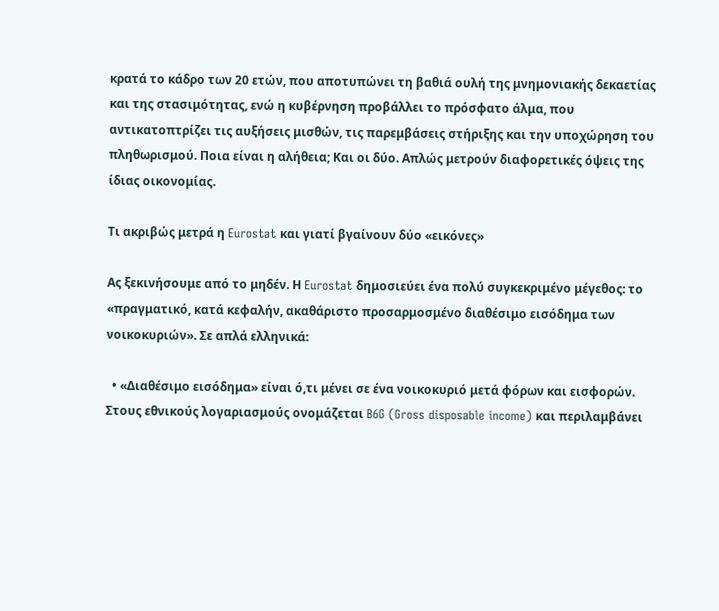κρατά το κάδρο των 20 ετών, που αποτυπώνει τη βαθιά ουλή της μνημονιακής δεκαετίας και της στασιμότητας, ενώ η κυβέρνηση προβάλλει το πρόσφατο άλμα, που αντικατοπτρίζει τις αυξήσεις μισθών, τις παρεμβάσεις στήριξης και την υποχώρηση του πληθωρισμού. Ποια είναι η αλήθεια; Και οι δύο. Απλώς μετρούν διαφορετικές όψεις της ίδιας οικονομίας.

Τι ακριβώς μετρά η Eurostat και γιατί βγαίνουν δύο «εικόνες»

Ας ξεκινήσουμε από το μηδέν. Η Eurostat δημοσιεύει ένα πολύ συγκεκριμένο μέγεθος: το «πραγματικό, κατά κεφαλήν, ακαθάριστο προσαρμοσμένο διαθέσιμο εισόδημα των νοικοκυριών». Σε απλά ελληνικά:

  • «Διαθέσιμο εισόδημα» είναι ό,τι μένει σε ένα νοικοκυριό μετά φόρων και εισφορών. Στους εθνικούς λογαριασμούς ονομάζεται B6G (Gross disposable income) και περιλαμβάνει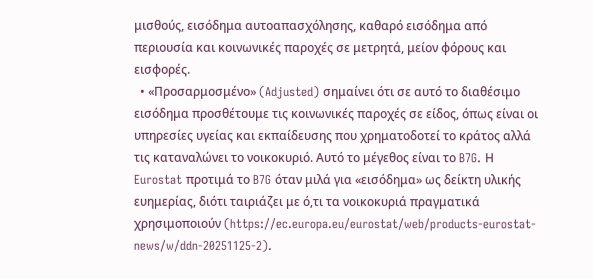μισθούς, εισόδημα αυτοαπασχόλησης, καθαρό εισόδημα από περιουσία και κοινωνικές παροχές σε μετρητά, μείον φόρους και εισφορές.
  • «Προσαρμοσμένο» (Adjusted) σημαίνει ότι σε αυτό το διαθέσιμο εισόδημα προσθέτουμε τις κοινωνικές παροχές σε είδος, όπως είναι οι υπηρεσίες υγείας και εκπαίδευσης που χρηματοδοτεί το κράτος αλλά τις καταναλώνει το νοικοκυριό. Αυτό το μέγεθος είναι το B7G. Η Eurostat προτιμά το B7G όταν μιλά για «εισόδημα» ως δείκτη υλικής ευημερίας, διότι ταιριάζει με ό,τι τα νοικοκυριά πραγματικά χρησιμοποιούν (https://ec.europa.eu/eurostat/web/products-eurostat-news/w/ddn-20251125-2).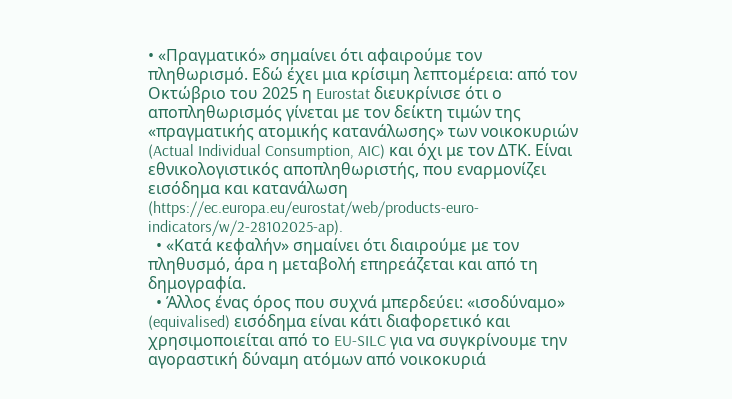• «Πραγματικό» σημαίνει ότι αφαιρούμε τον πληθωρισμό. Εδώ έχει μια κρίσιμη λεπτομέρεια: από τον Οκτώβριο του 2025 η Eurostat διευκρίνισε ότι ο αποπληθωρισμός γίνεται με τον δείκτη τιμών της «πραγματικής ατομικής κατανάλωσης» των νοικοκυριών (Actual Individual Consumption, AIC) και όχι με τον ΔΤΚ. Είναι εθνικολογιστικός αποπληθωριστής, που εναρμονίζει εισόδημα και κατανάλωση (https://ec.europa.eu/eurostat/web/products-euro-indicators/w/2-28102025-ap).
  • «Κατά κεφαλήν» σημαίνει ότι διαιρούμε με τον πληθυσμό, άρα η μεταβολή επηρεάζεται και από τη δημογραφία.
  • Άλλος ένας όρος που συχνά μπερδεύει: «ισοδύναμο» (equivalised) εισόδημα είναι κάτι διαφορετικό και χρησιμοποιείται από το EU‑SILC για να συγκρίνουμε την αγοραστική δύναμη ατόμων από νοικοκυριά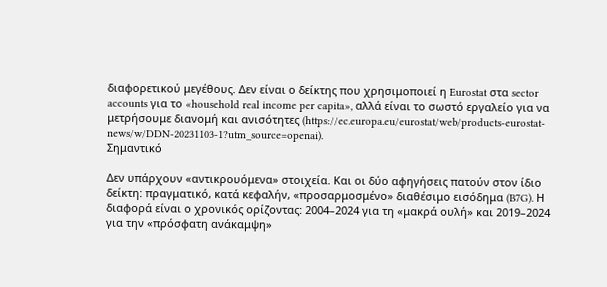διαφορετικού μεγέθους. Δεν είναι ο δείκτης που χρησιμοποιεί η Eurostat στα sector accounts για το «household real income per capita», αλλά είναι το σωστό εργαλείο για να μετρήσουμε διανομή και ανισότητες (https://ec.europa.eu/eurostat/web/products-eurostat-news/w/DDN-20231103-1?utm_source=openai).
Σημαντικό

Δεν υπάρχουν «αντικρουόμενα» στοιχεία. Και οι δύο αφηγήσεις πατούν στον ίδιο δείκτη: πραγματικό, κατά κεφαλήν, «προσαρμοσμένο» διαθέσιμο εισόδημα (B7G). Η διαφορά είναι ο χρονικός ορίζοντας: 2004–2024 για τη «μακρά ουλή» και 2019–2024 για την «πρόσφατη ανάκαμψη»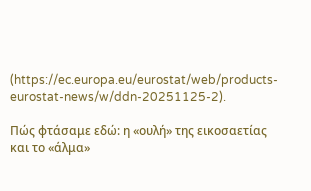(https://ec.europa.eu/eurostat/web/products-eurostat-news/w/ddn-20251125-2).

Πώς φτάσαμε εδώ: η «ουλή» της εικοσαετίας και το «άλμα»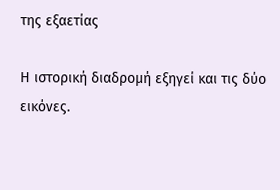της εξαετίας

Η ιστορική διαδρομή εξηγεί και τις δύο εικόνες.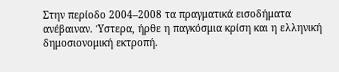Στην περίοδο 2004–2008 τα πραγματικά εισοδήματα ανέβαιναν. Ύστερα, ήρθε η παγκόσμια κρίση και η ελληνική δημοσιονομική εκτροπή.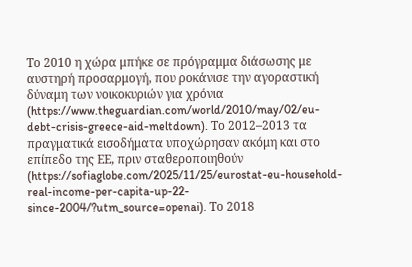Το 2010 η χώρα μπήκε σε πρόγραμμα διάσωσης με αυστηρή προσαρμογή, που ροκάνισε την αγοραστική δύναμη των νοικοκυριών για χρόνια (https://www.theguardian.com/world/2010/may/02/eu-debt-crisis-greece-aid-meltdown). Το 2012–2013 τα πραγματικά εισοδήματα υποχώρησαν ακόμη και στο επίπεδο της ΕΕ, πριν σταθεροποιηθούν (https://sofiaglobe.com/2025/11/25/eurostat-eu-household-real-income-per-capita-up-22-since-2004/?utm_source=openai). Το 2018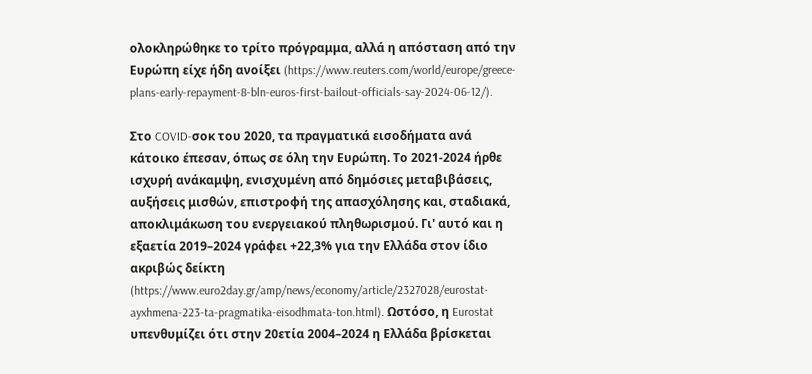ολοκληρώθηκε το τρίτο πρόγραμμα, αλλά η απόσταση από την Ευρώπη είχε ήδη ανοίξει (https://www.reuters.com/world/europe/greece-plans-early-repayment-8-bln-euros-first-bailout-officials-say-2024-06-12/).

Στο COVID-σοκ του 2020, τα πραγματικά εισοδήματα ανά κάτοικο έπεσαν, όπως σε όλη την Ευρώπη. Το 2021-2024 ήρθε ισχυρή ανάκαμψη, ενισχυμένη από δημόσιες μεταβιβάσεις, αυξήσεις μισθών, επιστροφή της απασχόλησης και, σταδιακά, αποκλιμάκωση του ενεργειακού πληθωρισμού. Γι' αυτό και η εξαετία 2019–2024 γράφει +22,3% για την Ελλάδα στον ίδιο ακριβώς δείκτη (https://www.euro2day.gr/amp/news/economy/article/2327028/eurostat-ayxhmena-223-ta-pragmatika-eisodhmata-ton.html). Ωστόσο, η Eurostat υπενθυμίζει ότι στην 20ετία 2004–2024 η Ελλάδα βρίσκεται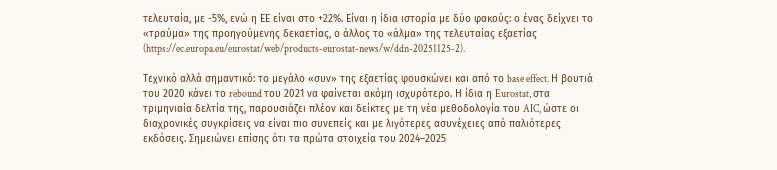τελευταία, με -5%, ενώ η ΕΕ είναι στο +22%. Είναι η ίδια ιστορία με δύο φακούς: ο ένας δείχνει το «τραύμα» της προηγούμενης δεκαετίας, ο άλλος το «άλμα» της τελευταίας εξαετίας (https://ec.europa.eu/eurostat/web/products-eurostat-news/w/ddn-20251125-2).

Τεχνικό αλλά σημαντικό: το μεγάλο «συν» της εξαετίας φουσκώνει και από το base effect. Η βουτιά του 2020 κάνει το rebound του 2021 να φαίνεται ακόμη ισχυρότερο. Η ίδια η Eurostat, στα τριμηνιαία δελτία της, παρουσιάζει πλέον και δείκτες με τη νέα μεθοδολογία του AIC, ώστε οι διαχρονικές συγκρίσεις να είναι πιο συνεπείς και με λιγότερες ασυνέχειες από παλιότερες εκδόσεις. Σημειώνει επίσης ότι τα πρώτα στοιχεία του 2024–2025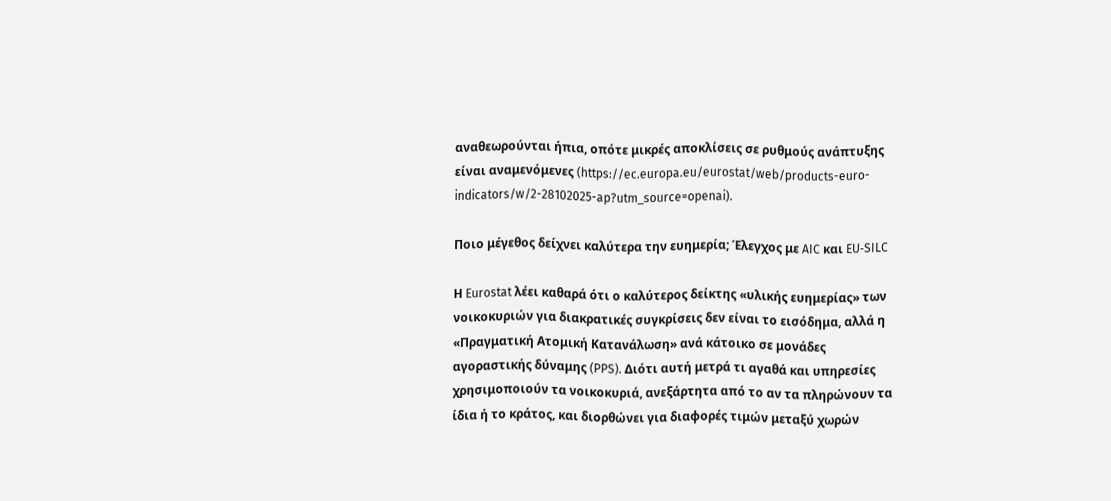αναθεωρούνται ήπια, οπότε μικρές αποκλίσεις σε ρυθμούς ανάπτυξης είναι αναμενόμενες (https://ec.europa.eu/eurostat/web/products-euro-indicators/w/2-28102025-ap?utm_source=openai).

Ποιο μέγεθος δείχνει καλύτερα την ευημερία; Έλεγχος με AIC και EU‑SILC

Η Eurostat λέει καθαρά ότι ο καλύτερος δείκτης «υλικής ευημερίας» των νοικοκυριών για διακρατικές συγκρίσεις δεν είναι το εισόδημα, αλλά η «Πραγματική Ατομική Κατανάλωση» ανά κάτοικο σε μονάδες αγοραστικής δύναμης (PPS). Διότι αυτή μετρά τι αγαθά και υπηρεσίες χρησιμοποιούν τα νοικοκυριά, ανεξάρτητα από το αν τα πληρώνουν τα ίδια ή το κράτος, και διορθώνει για διαφορές τιμών μεταξύ χωρών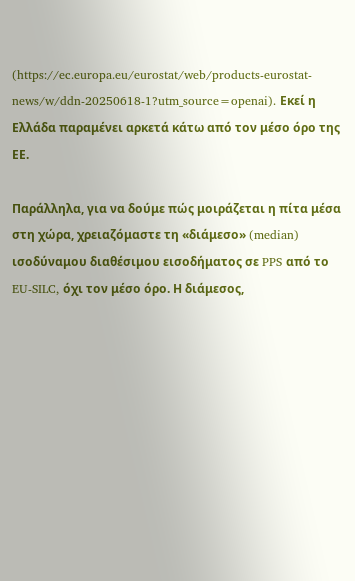(https://ec.europa.eu/eurostat/web/products-eurostat-news/w/ddn-20250618-1?utm_source=openai). Εκεί η Ελλάδα παραμένει αρκετά κάτω από τον μέσο όρο της ΕΕ.

Παράλληλα, για να δούμε πώς μοιράζεται η πίτα μέσα στη χώρα, χρειαζόμαστε τη «διάμεσο» (median) ισοδύναμου διαθέσιμου εισοδήματος σε PPS από το EU‑SILC, όχι τον μέσο όρο. Η διάμεσος,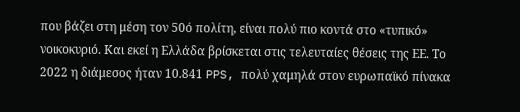που βάζει στη μέση τον 50ό πολίτη, είναι πολύ πιο κοντά στο «τυπικό» νοικοκυριό. Και εκεί η Ελλάδα βρίσκεται στις τελευταίες θέσεις της ΕΕ. Το 2022 η διάμεσος ήταν 10.841 PPS, πολύ χαμηλά στον ευρωπαϊκό πίνακα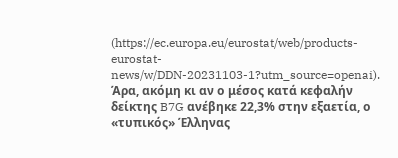(https://ec.europa.eu/eurostat/web/products-eurostat-news/w/DDN-20231103-1?utm_source=openai). Άρα, ακόμη κι αν ο μέσος κατά κεφαλήν δείκτης B7G ανέβηκε 22,3% στην εξαετία, ο «τυπικός» Έλληνας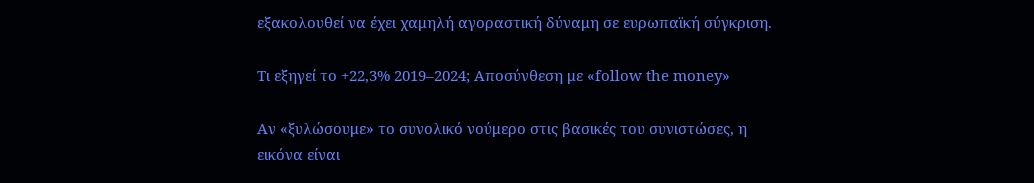εξακολουθεί να έχει χαμηλή αγοραστική δύναμη σε ευρωπαϊκή σύγκριση.

Τι εξηγεί το +22,3% 2019–2024; Αποσύνθεση με «follow the money»

Αν «ξυλώσουμε» το συνολικό νούμερο στις βασικές του συνιστώσες, η εικόνα είναι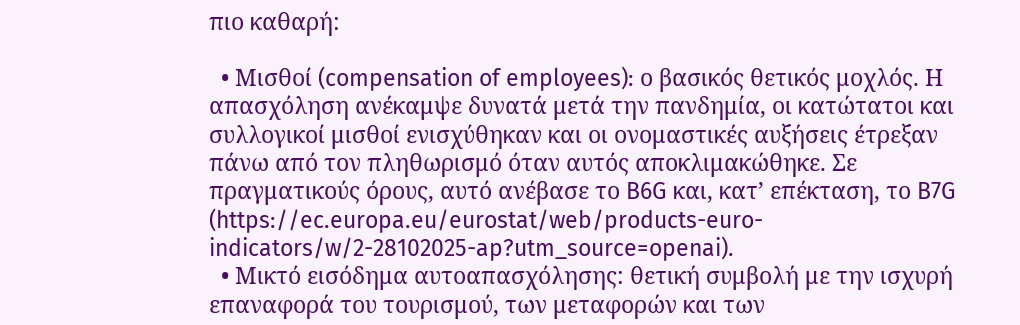πιο καθαρή:

  • Μισθοί (compensation of employees): ο βασικός θετικός μοχλός. Η απασχόληση ανέκαμψε δυνατά μετά την πανδημία, οι κατώτατοι και συλλογικοί μισθοί ενισχύθηκαν και οι ονομαστικές αυξήσεις έτρεξαν πάνω από τον πληθωρισμό όταν αυτός αποκλιμακώθηκε. Σε πραγματικούς όρους, αυτό ανέβασε το B6G και, κατ’ επέκταση, το B7G (https://ec.europa.eu/eurostat/web/products-euro-indicators/w/2-28102025-ap?utm_source=openai).
  • Μικτό εισόδημα αυτοαπασχόλησης: θετική συμβολή με την ισχυρή επαναφορά του τουρισμού, των μεταφορών και των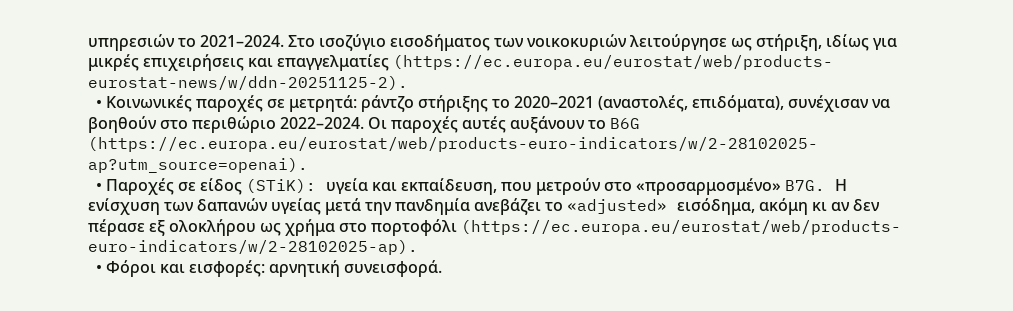υπηρεσιών το 2021–2024. Στο ισοζύγιο εισοδήματος των νοικοκυριών λειτούργησε ως στήριξη, ιδίως για μικρές επιχειρήσεις και επαγγελματίες (https://ec.europa.eu/eurostat/web/products-eurostat-news/w/ddn-20251125-2).
  • Κοινωνικές παροχές σε μετρητά: ράντζο στήριξης το 2020–2021 (αναστολές, επιδόματα), συνέχισαν να βοηθούν στο περιθώριο 2022–2024. Οι παροχές αυτές αυξάνουν το B6G (https://ec.europa.eu/eurostat/web/products-euro-indicators/w/2-28102025-ap?utm_source=openai).
  • Παροχές σε είδος (STiK): υγεία και εκπαίδευση, που μετρούν στο «προσαρμοσμένο» B7G. Η ενίσχυση των δαπανών υγείας μετά την πανδημία ανεβάζει το «adjusted» εισόδημα, ακόμη κι αν δεν πέρασε εξ ολοκλήρου ως χρήμα στο πορτοφόλι (https://ec.europa.eu/eurostat/web/products-euro-indicators/w/2-28102025-ap).
  • Φόροι και εισφορές: αρνητική συνεισφορά.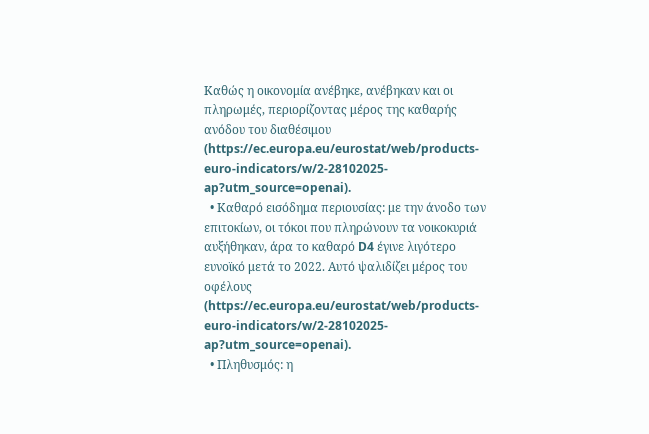Καθώς η οικονομία ανέβηκε, ανέβηκαν και οι πληρωμές, περιορίζοντας μέρος της καθαρής ανόδου του διαθέσιμου (https://ec.europa.eu/eurostat/web/products-euro-indicators/w/2-28102025-ap?utm_source=openai).
  • Καθαρό εισόδημα περιουσίας: με την άνοδο των επιτοκίων, οι τόκοι που πληρώνουν τα νοικοκυριά αυξήθηκαν, άρα το καθαρό D4 έγινε λιγότερο ευνοϊκό μετά το 2022. Αυτό ψαλιδίζει μέρος του οφέλους (https://ec.europa.eu/eurostat/web/products-euro-indicators/w/2-28102025-ap?utm_source=openai).
  • Πληθυσμός: η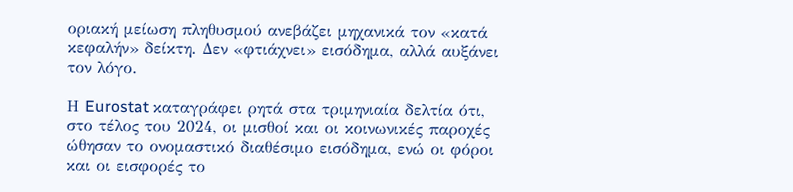οριακή μείωση πληθυσμού ανεβάζει μηχανικά τον «κατά κεφαλήν» δείκτη. Δεν «φτιάχνει» εισόδημα, αλλά αυξάνει τον λόγο.

Η Eurostat καταγράφει ρητά στα τριμηνιαία δελτία ότι, στο τέλος του 2024, οι μισθοί και οι κοινωνικές παροχές ώθησαν το ονομαστικό διαθέσιμο εισόδημα, ενώ οι φόροι και οι εισφορές το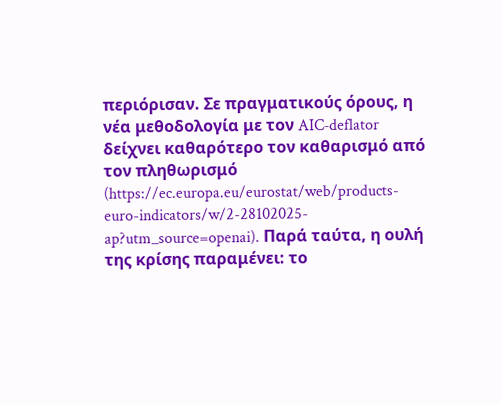περιόρισαν. Σε πραγματικούς όρους, η νέα μεθοδολογία με τον AIC‑deflator δείχνει καθαρότερο τον καθαρισμό από τον πληθωρισμό (https://ec.europa.eu/eurostat/web/products-euro-indicators/w/2-28102025-ap?utm_source=openai). Παρά ταύτα, η ουλή της κρίσης παραμένει: το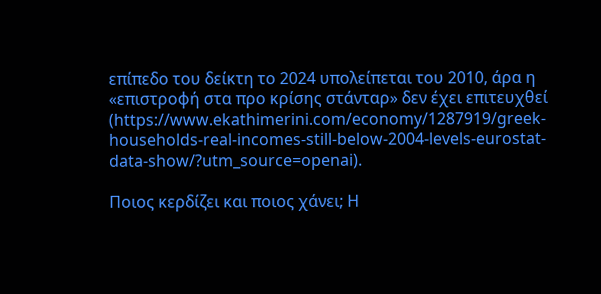επίπεδο του δείκτη το 2024 υπολείπεται του 2010, άρα η «επιστροφή στα προ κρίσης στάνταρ» δεν έχει επιτευχθεί (https://www.ekathimerini.com/economy/1287919/greek-households-real-incomes-still-below-2004-levels-eurostat-data-show/?utm_source=openai).

Ποιος κερδίζει και ποιος χάνει; Η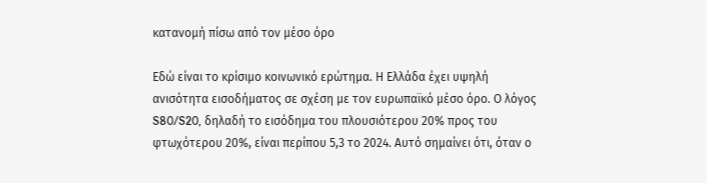κατανομή πίσω από τον μέσο όρο

Εδώ είναι το κρίσιμο κοινωνικό ερώτημα. Η Ελλάδα έχει υψηλή ανισότητα εισοδήματος σε σχέση με τον ευρωπαϊκό μέσο όρο. Ο λόγος S80/S20, δηλαδή το εισόδημα του πλουσιότερου 20% προς του φτωχότερου 20%, είναι περίπου 5,3 το 2024. Αυτό σημαίνει ότι, όταν ο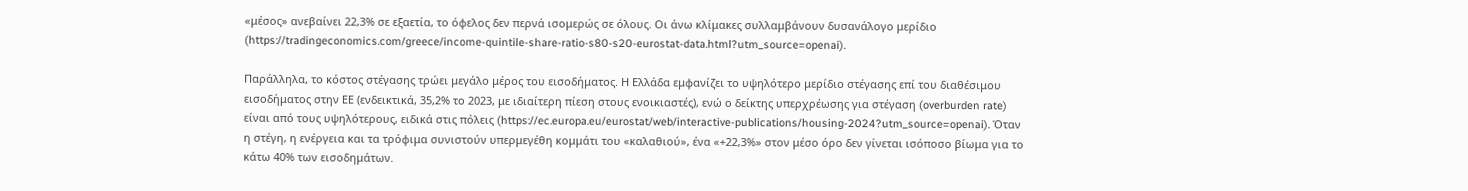«μέσος» ανεβαίνει 22,3% σε εξαετία, το όφελος δεν περνά ισομερώς σε όλους. Οι άνω κλίμακες συλλαμβάνουν δυσανάλογο μερίδιο (https://tradingeconomics.com/greece/income-quintile-share-ratio-s80-s20-eurostat-data.html?utm_source=openai).

Παράλληλα, το κόστος στέγασης τρώει μεγάλο μέρος του εισοδήματος. Η Ελλάδα εμφανίζει το υψηλότερο μερίδιο στέγασης επί του διαθέσιμου εισοδήματος στην ΕΕ (ενδεικτικά, 35,2% το 2023, με ιδιαίτερη πίεση στους ενοικιαστές), ενώ ο δείκτης υπερχρέωσης για στέγαση (overburden rate) είναι από τους υψηλότερους, ειδικά στις πόλεις (https://ec.europa.eu/eurostat/web/interactive-publications/housing-2024?utm_source=openai). Όταν η στέγη, η ενέργεια και τα τρόφιμα συνιστούν υπερμεγέθη κομμάτι του «καλαθιού», ένα «+22,3%» στον μέσο όρο δεν γίνεται ισόποσο βίωμα για το κάτω 40% των εισοδημάτων.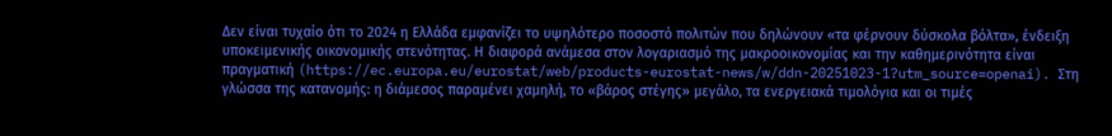Δεν είναι τυχαίο ότι το 2024 η Ελλάδα εμφανίζει το υψηλότερο ποσοστό πολιτών που δηλώνουν «τα φέρνουν δύσκολα βόλτα», ένδειξη υποκειμενικής οικονομικής στενότητας. Η διαφορά ανάμεσα στον λογαριασμό της μακροοικονομίας και την καθημερινότητα είναι πραγματική (https://ec.europa.eu/eurostat/web/products-eurostat-news/w/ddn-20251023-1?utm_source=openai). Στη γλώσσα της κατανομής: η διάμεσος παραμένει χαμηλή, το «βάρος στέγης» μεγάλο, τα ενεργειακά τιμολόγια και οι τιμές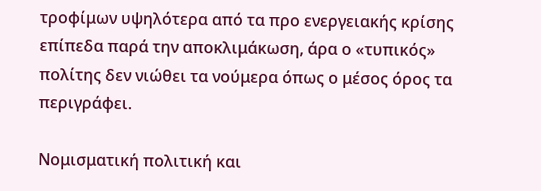τροφίμων υψηλότερα από τα προ ενεργειακής κρίσης επίπεδα παρά την αποκλιμάκωση, άρα ο «τυπικός» πολίτης δεν νιώθει τα νούμερα όπως ο μέσος όρος τα περιγράφει.

Νομισματική πολιτική και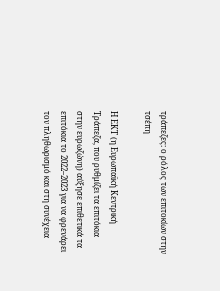τράπεζες: ο ρόλος των επιτοκίων στην τσέπη

Η ΕΚΤ (η Ευρωπαϊκή Κεντρική Τράπεζα, που ρυθμίζει τα επιτόκια στην ευρωζώνη) αύξησε επιθετικά τα επιτόκια το 2022–2023 για να φρενάρει τον πληθωρισμό και στη συνέχεια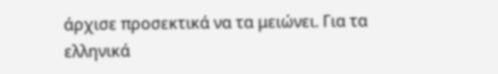άρχισε προσεκτικά να τα μειώνει. Για τα ελληνικά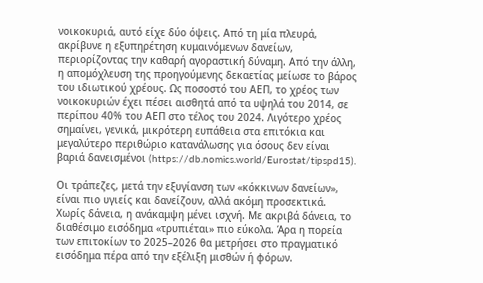νοικοκυριά, αυτό είχε δύο όψεις. Από τη μία πλευρά, ακρίβυνε η εξυπηρέτηση κυμαινόμενων δανείων, περιορίζοντας την καθαρή αγοραστική δύναμη. Από την άλλη, η απομόχλευση της προηγούμενης δεκαετίας μείωσε το βάρος του ιδιωτικού χρέους. Ως ποσοστό του ΑΕΠ, το χρέος των νοικοκυριών έχει πέσει αισθητά από τα υψηλά του 2014, σε περίπου 40% του ΑΕΠ στο τέλος του 2024. Λιγότερο χρέος σημαίνει, γενικά, μικρότερη ευπάθεια στα επιτόκια και μεγαλύτερο περιθώριο κατανάλωσης για όσους δεν είναι βαριά δανεισμένοι (https://db.nomics.world/Eurostat/tipspd15).

Οι τράπεζες, μετά την εξυγίανση των «κόκκινων δανείων», είναι πιο υγιείς και δανείζουν, αλλά ακόμη προσεκτικά. Χωρίς δάνεια, η ανάκαμψη μένει ισχνή. Με ακριβά δάνεια, το διαθέσιμο εισόδημα «τρυπιέται» πιο εύκολα. Άρα η πορεία των επιτοκίων το 2025–2026 θα μετρήσει στο πραγματικό εισόδημα πέρα από την εξέλιξη μισθών ή φόρων.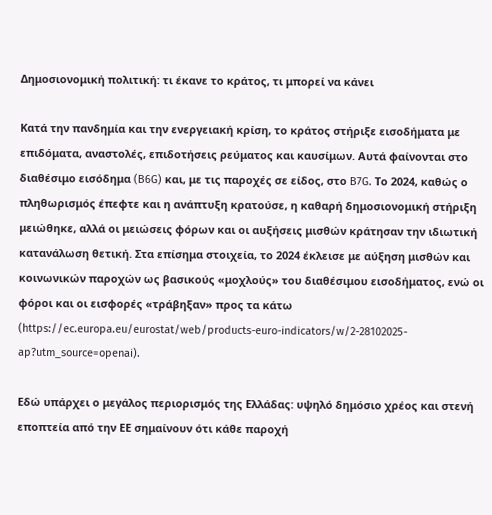Δημοσιονομική πολιτική: τι έκανε το κράτος, τι μπορεί να κάνει

Κατά την πανδημία και την ενεργειακή κρίση, το κράτος στήριξε εισοδήματα με επιδόματα, αναστολές, επιδοτήσεις ρεύματος και καυσίμων. Αυτά φαίνονται στο διαθέσιμο εισόδημα (B6G) και, με τις παροχές σε είδος, στο B7G. Το 2024, καθώς ο πληθωρισμός έπεφτε και η ανάπτυξη κρατούσε, η καθαρή δημοσιονομική στήριξη μειώθηκε, αλλά οι μειώσεις φόρων και οι αυξήσεις μισθών κράτησαν την ιδιωτική κατανάλωση θετική. Στα επίσημα στοιχεία, το 2024 έκλεισε με αύξηση μισθών και κοινωνικών παροχών ως βασικούς «μοχλούς» του διαθέσιμου εισοδήματος, ενώ οι φόροι και οι εισφορές «τράβηξαν» προς τα κάτω (https://ec.europa.eu/eurostat/web/products-euro-indicators/w/2-28102025-ap?utm_source=openai).

Εδώ υπάρχει ο μεγάλος περιορισμός της Ελλάδας: υψηλό δημόσιο χρέος και στενή εποπτεία από την ΕΕ σημαίνουν ότι κάθε παροχή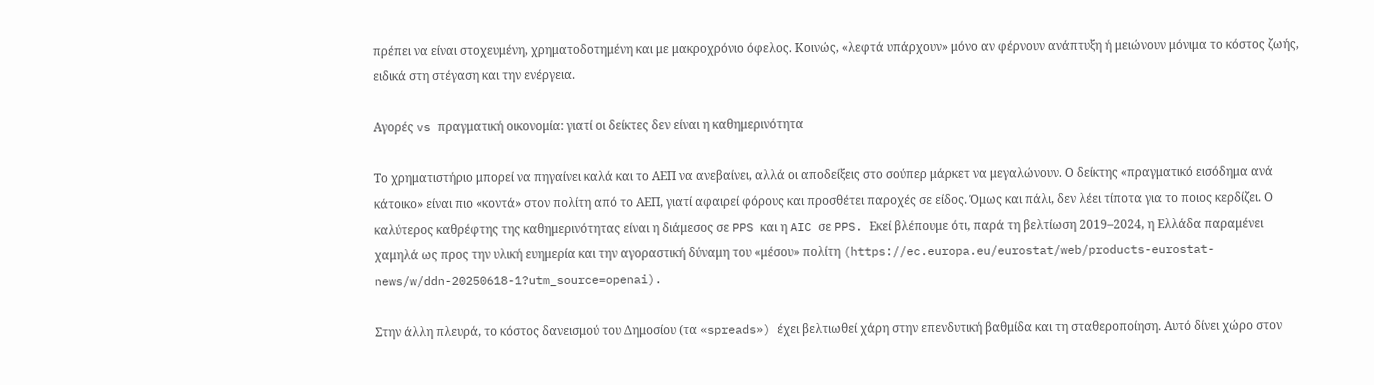πρέπει να είναι στοχευμένη, χρηματοδοτημένη και με μακροχρόνιο όφελος. Κοινώς, «λεφτά υπάρχουν» μόνο αν φέρνουν ανάπτυξη ή μειώνουν μόνιμα το κόστος ζωής, ειδικά στη στέγαση και την ενέργεια.

Αγορές vs πραγματική οικονομία: γιατί οι δείκτες δεν είναι η καθημερινότητα

Το χρηματιστήριο μπορεί να πηγαίνει καλά και το ΑΕΠ να ανεβαίνει, αλλά οι αποδείξεις στο σούπερ μάρκετ να μεγαλώνουν. Ο δείκτης «πραγματικό εισόδημα ανά κάτοικο» είναι πιο «κοντά» στον πολίτη από το ΑΕΠ, γιατί αφαιρεί φόρους και προσθέτει παροχές σε είδος. Όμως και πάλι, δεν λέει τίποτα για το ποιος κερδίζει. Ο καλύτερος καθρέφτης της καθημερινότητας είναι η διάμεσος σε PPS και η AIC σε PPS. Εκεί βλέπουμε ότι, παρά τη βελτίωση 2019–2024, η Ελλάδα παραμένει χαμηλά ως προς την υλική ευημερία και την αγοραστική δύναμη του «μέσου» πολίτη (https://ec.europa.eu/eurostat/web/products-eurostat-news/w/ddn-20250618-1?utm_source=openai).

Στην άλλη πλευρά, το κόστος δανεισμού του Δημοσίου (τα «spreads») έχει βελτιωθεί χάρη στην επενδυτική βαθμίδα και τη σταθεροποίηση. Αυτό δίνει χώρο στον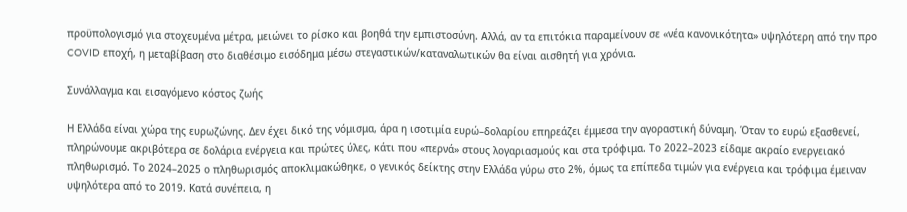προϋπολογισμό για στοχευμένα μέτρα, μειώνει το ρίσκο και βοηθά την εμπιστοσύνη. Αλλά, αν τα επιτόκια παραμείνουν σε «νέα κανονικότητα» υψηλότερη από την προ COVID εποχή, η μεταβίβαση στο διαθέσιμο εισόδημα μέσω στεγαστικών/καταναλωτικών θα είναι αισθητή για χρόνια.

Συνάλλαγμα και εισαγόμενο κόστος ζωής

Η Ελλάδα είναι χώρα της ευρωζώνης. Δεν έχει δικό της νόμισμα, άρα η ισοτιμία ευρώ–δολαρίου επηρεάζει έμμεσα την αγοραστική δύναμη. Όταν το ευρώ εξασθενεί, πληρώνουμε ακριβότερα σε δολάρια ενέργεια και πρώτες ύλες, κάτι που «περνά» στους λογαριασμούς και στα τρόφιμα. Το 2022–2023 είδαμε ακραίο ενεργειακό πληθωρισμό. Το 2024–2025 ο πληθωρισμός αποκλιμακώθηκε, ο γενικός δείκτης στην Ελλάδα γύρω στο 2%, όμως τα επίπεδα τιμών για ενέργεια και τρόφιμα έμειναν υψηλότερα από το 2019. Κατά συνέπεια, η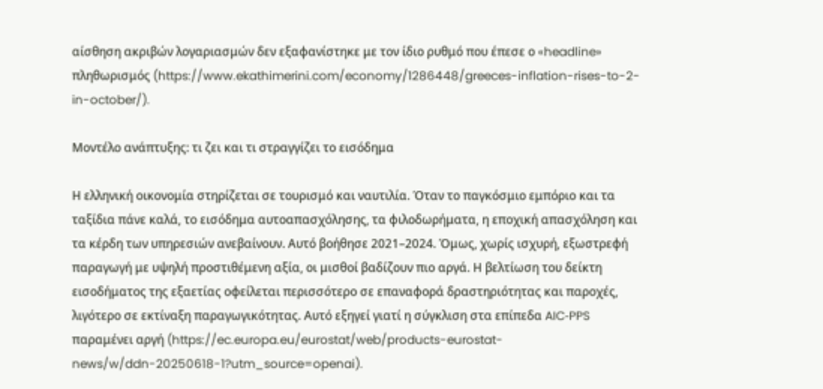αίσθηση ακριβών λογαριασμών δεν εξαφανίστηκε με τον ίδιο ρυθμό που έπεσε ο «headline» πληθωρισμός (https://www.ekathimerini.com/economy/1286448/greeces-inflation-rises-to-2-in-october/).

Μοντέλο ανάπτυξης: τι ζει και τι στραγγίζει το εισόδημα

Η ελληνική οικονομία στηρίζεται σε τουρισμό και ναυτιλία. Όταν το παγκόσμιο εμπόριο και τα ταξίδια πάνε καλά, το εισόδημα αυτοαπασχόλησης, τα φιλοδωρήματα, η εποχική απασχόληση και τα κέρδη των υπηρεσιών ανεβαίνουν. Αυτό βοήθησε 2021–2024. Όμως, χωρίς ισχυρή, εξωστρεφή παραγωγή με υψηλή προστιθέμενη αξία, οι μισθοί βαδίζουν πιο αργά. Η βελτίωση του δείκτη εισοδήματος της εξαετίας οφείλεται περισσότερο σε επαναφορά δραστηριότητας και παροχές, λιγότερο σε εκτίναξη παραγωγικότητας. Αυτό εξηγεί γιατί η σύγκλιση στα επίπεδα AIC‑PPS παραμένει αργή (https://ec.europa.eu/eurostat/web/products-eurostat-news/w/ddn-20250618-1?utm_source=openai).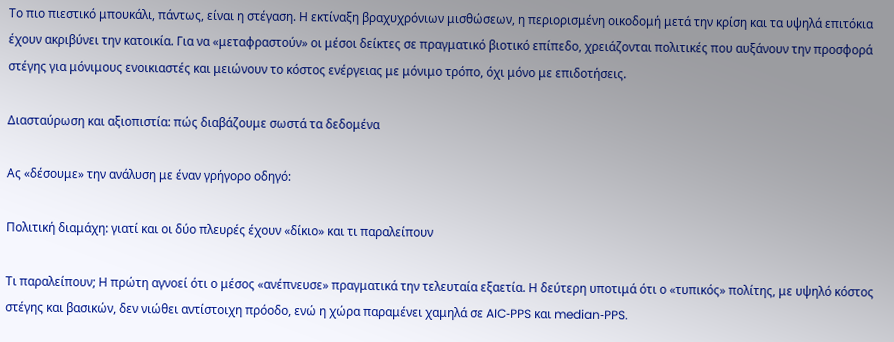Το πιο πιεστικό μπουκάλι, πάντως, είναι η στέγαση. Η εκτίναξη βραχυχρόνιων μισθώσεων, η περιορισμένη οικοδομή μετά την κρίση και τα υψηλά επιτόκια έχουν ακριβύνει την κατοικία. Για να «μεταφραστούν» οι μέσοι δείκτες σε πραγματικό βιοτικό επίπεδο, χρειάζονται πολιτικές που αυξάνουν την προσφορά στέγης για μόνιμους ενοικιαστές και μειώνουν το κόστος ενέργειας με μόνιμο τρόπο, όχι μόνο με επιδοτήσεις.

Διασταύρωση και αξιοπιστία: πώς διαβάζουμε σωστά τα δεδομένα

Ας «δέσουμε» την ανάλυση με έναν γρήγορο οδηγό:

Πολιτική διαμάχη: γιατί και οι δύο πλευρές έχουν «δίκιο» και τι παραλείπουν

Τι παραλείπουν; Η πρώτη αγνοεί ότι ο μέσος «ανέπνευσε» πραγματικά την τελευταία εξαετία. Η δεύτερη υποτιμά ότι ο «τυπικός» πολίτης, με υψηλό κόστος στέγης και βασικών, δεν νιώθει αντίστοιχη πρόοδο, ενώ η χώρα παραμένει χαμηλά σε AIC‑PPS και median‑PPS.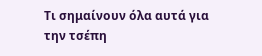Τι σημαίνουν όλα αυτά για την τσέπη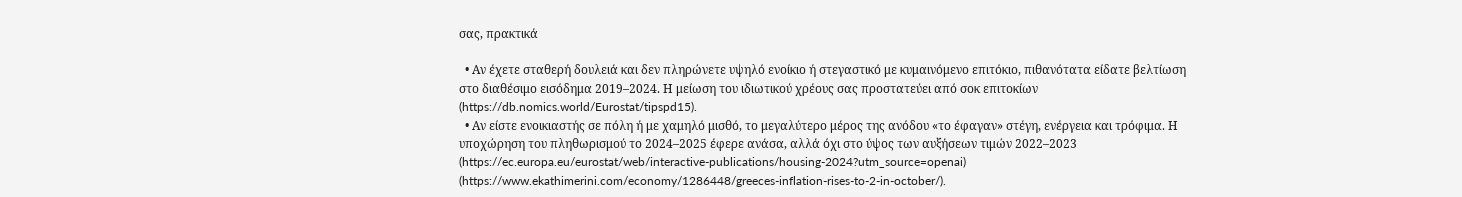σας, πρακτικά

  • Αν έχετε σταθερή δουλειά και δεν πληρώνετε υψηλό ενοίκιο ή στεγαστικό με κυμαινόμενο επιτόκιο, πιθανότατα είδατε βελτίωση στο διαθέσιμο εισόδημα 2019–2024. Η μείωση του ιδιωτικού χρέους σας προστατεύει από σοκ επιτοκίων (https://db.nomics.world/Eurostat/tipspd15).
  • Αν είστε ενοικιαστής σε πόλη ή με χαμηλό μισθό, το μεγαλύτερο μέρος της ανόδου «το έφαγαν» στέγη, ενέργεια και τρόφιμα. Η υποχώρηση του πληθωρισμού το 2024–2025 έφερε ανάσα, αλλά όχι στο ύψος των αυξήσεων τιμών 2022–2023 (https://ec.europa.eu/eurostat/web/interactive-publications/housing-2024?utm_source=openai) (https://www.ekathimerini.com/economy/1286448/greeces-inflation-rises-to-2-in-october/).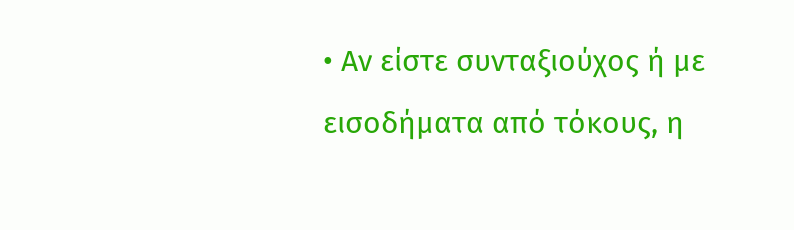• Αν είστε συνταξιούχος ή με εισοδήματα από τόκους, η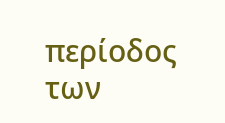περίοδος των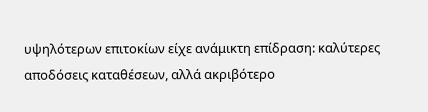υψηλότερων επιτοκίων είχε ανάμικτη επίδραση: καλύτερες αποδόσεις καταθέσεων, αλλά ακριβότερο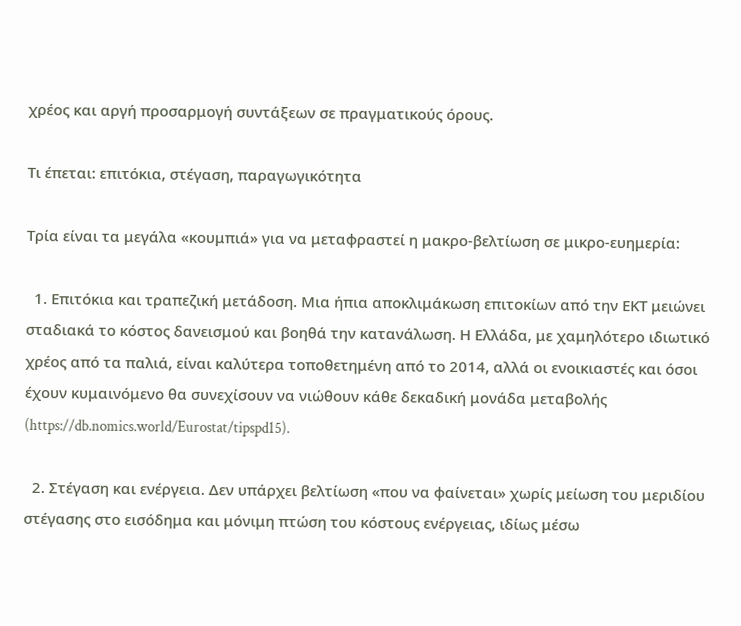χρέος και αργή προσαρμογή συντάξεων σε πραγματικούς όρους.

Τι έπεται: επιτόκια, στέγαση, παραγωγικότητα

Τρία είναι τα μεγάλα «κουμπιά» για να μεταφραστεί η μακρο-βελτίωση σε μικρο-ευημερία:

  1. Επιτόκια και τραπεζική μετάδοση. Μια ήπια αποκλιμάκωση επιτοκίων από την ΕΚΤ μειώνει σταδιακά το κόστος δανεισμού και βοηθά την κατανάλωση. Η Ελλάδα, με χαμηλότερο ιδιωτικό χρέος από τα παλιά, είναι καλύτερα τοποθετημένη από το 2014, αλλά οι ενοικιαστές και όσοι έχουν κυμαινόμενο θα συνεχίσουν να νιώθουν κάθε δεκαδική μονάδα μεταβολής (https://db.nomics.world/Eurostat/tipspd15).

  2. Στέγαση και ενέργεια. Δεν υπάρχει βελτίωση «που να φαίνεται» χωρίς μείωση του μεριδίου στέγασης στο εισόδημα και μόνιμη πτώση του κόστους ενέργειας, ιδίως μέσω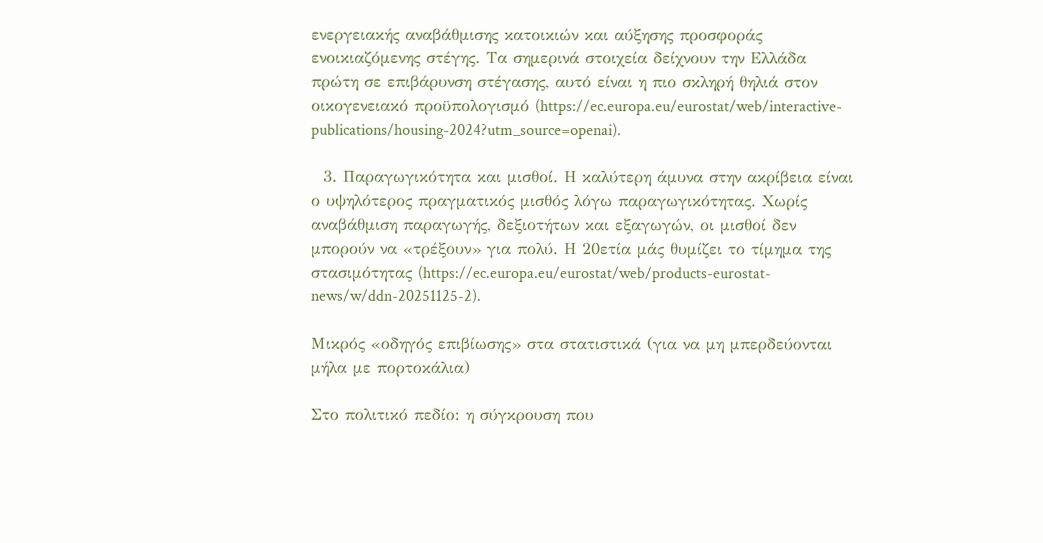ενεργειακής αναβάθμισης κατοικιών και αύξησης προσφοράς ενοικιαζόμενης στέγης. Τα σημερινά στοιχεία δείχνουν την Ελλάδα πρώτη σε επιβάρυνση στέγασης, αυτό είναι η πιο σκληρή θηλιά στον οικογενειακό προϋπολογισμό (https://ec.europa.eu/eurostat/web/interactive-publications/housing-2024?utm_source=openai).

  3. Παραγωγικότητα και μισθοί. Η καλύτερη άμυνα στην ακρίβεια είναι ο υψηλότερος πραγματικός μισθός λόγω παραγωγικότητας. Χωρίς αναβάθμιση παραγωγής, δεξιοτήτων και εξαγωγών, οι μισθοί δεν μπορούν να «τρέξουν» για πολύ. Η 20ετία μάς θυμίζει το τίμημα της στασιμότητας (https://ec.europa.eu/eurostat/web/products-eurostat-news/w/ddn-20251125-2).

Μικρός «οδηγός επιβίωσης» στα στατιστικά (για να μη μπερδεύονται μήλα με πορτοκάλια)

Στο πολιτικό πεδίο: η σύγκρουση που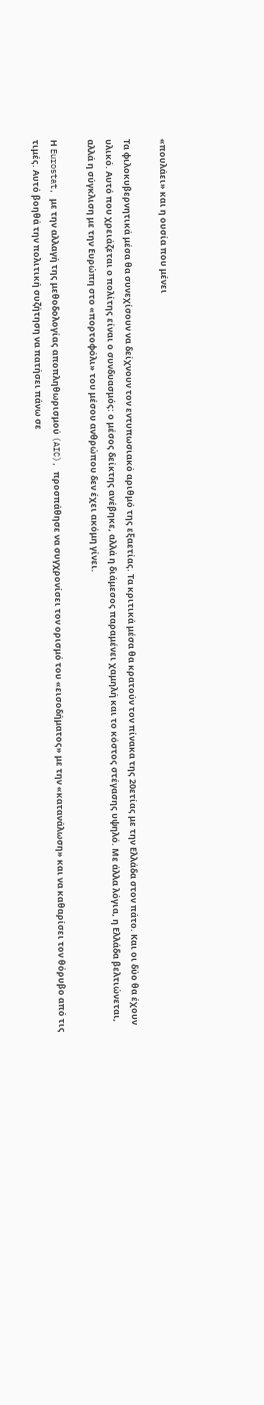«πουλάει» και η ουσία που μένει

Τα φιλοκυβερνητικά μέσα θα συνεχίσουν να δείχνουν τον εντυπωσιακό αριθμό της εξαετίας. Τα κριτικά μέσα θα κρατούν τον πίνακα της 20ετίας με την Ελλάδα στον πάτο. Και οι δύο θα έχουν υλικό. Αυτό που χρειάζεται ο πολίτης είναι ο συνδυασμός: ο μέσος δείκτης ανέβηκε, αλλά η διάμεσος παραμένει χαμηλή και το κόστος στέγασης υψηλό. Με άλλα λόγια, η Ελλάδα βελτιώνεται, αλλά η σύγκλιση με την Ευρώπη στο «πορτοφόλι» του μέσου ανθρώπου δεν έχει ακόμη γίνει.

Η Eurostat, με την αλλαγή της μεθοδολογίας αποπληθωρισμού (AIC), προσπάθησε να συγχρονίσει τον ορισμό του «εισοδήματος» με την «κατανάλωση» και να καθαρίσει τον θόρυβο από τις τιμές. Αυτό βοηθά την πολιτική συζήτηση να πατήσει πάνω σε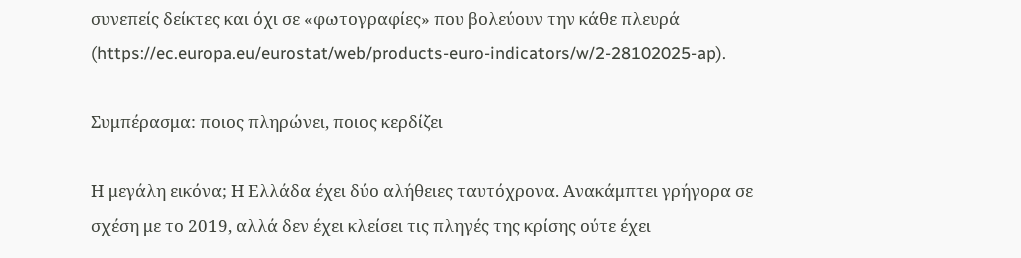συνεπείς δείκτες και όχι σε «φωτογραφίες» που βολεύουν την κάθε πλευρά (https://ec.europa.eu/eurostat/web/products-euro-indicators/w/2-28102025-ap).

Συμπέρασμα: ποιος πληρώνει, ποιος κερδίζει

Η μεγάλη εικόνα; Η Ελλάδα έχει δύο αλήθειες ταυτόχρονα. Ανακάμπτει γρήγορα σε σχέση με το 2019, αλλά δεν έχει κλείσει τις πληγές της κρίσης ούτε έχει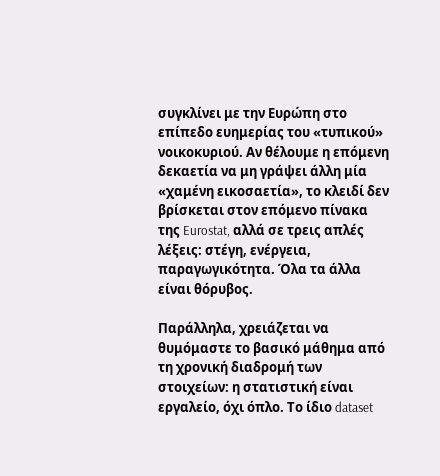συγκλίνει με την Ευρώπη στο επίπεδο ευημερίας του «τυπικού» νοικοκυριού. Αν θέλουμε η επόμενη δεκαετία να μη γράψει άλλη μία «χαμένη εικοσαετία», το κλειδί δεν βρίσκεται στον επόμενο πίνακα της Eurostat, αλλά σε τρεις απλές λέξεις: στέγη, ενέργεια, παραγωγικότητα. Όλα τα άλλα είναι θόρυβος.

Παράλληλα, χρειάζεται να θυμόμαστε το βασικό μάθημα από τη χρονική διαδρομή των στοιχείων: η στατιστική είναι εργαλείο, όχι όπλο. Το ίδιο dataset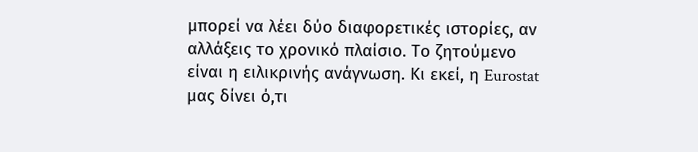μπορεί να λέει δύο διαφορετικές ιστορίες, αν αλλάξεις το χρονικό πλαίσιο. Το ζητούμενο είναι η ειλικρινής ανάγνωση. Κι εκεί, η Eurostat μας δίνει ό,τι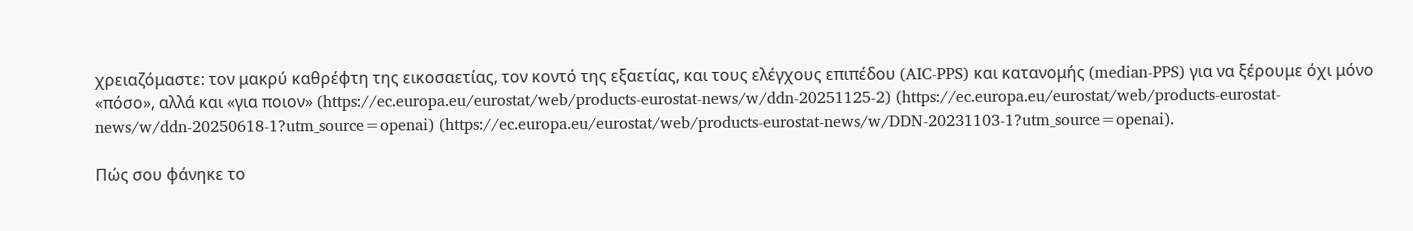χρειαζόμαστε: τον μακρύ καθρέφτη της εικοσαετίας, τον κοντό της εξαετίας, και τους ελέγχους επιπέδου (AIC‑PPS) και κατανομής (median‑PPS) για να ξέρουμε όχι μόνο «πόσο», αλλά και «για ποιον» (https://ec.europa.eu/eurostat/web/products-eurostat-news/w/ddn-20251125-2) (https://ec.europa.eu/eurostat/web/products-eurostat-news/w/ddn-20250618-1?utm_source=openai) (https://ec.europa.eu/eurostat/web/products-eurostat-news/w/DDN-20231103-1?utm_source=openai).

Πώς σου φάνηκε το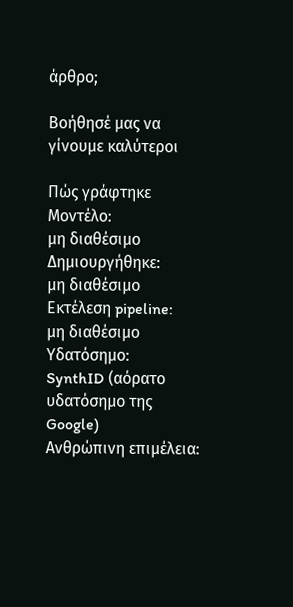άρθρο;

Βοήθησέ μας να γίνουμε καλύτεροι

Πώς γράφτηκε
Μοντέλο:
μη διαθέσιμο
Δημιουργήθηκε:
μη διαθέσιμο
Εκτέλεση pipeline:
μη διαθέσιμο
Υδατόσημο:
SynthID (αόρατο υδατόσημο της Google)
Ανθρώπινη επιμέλεια: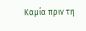Καμία πριν τη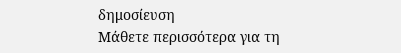δημοσίευση
Μάθετε περισσότερα για τη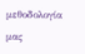μεθοδολογία μας